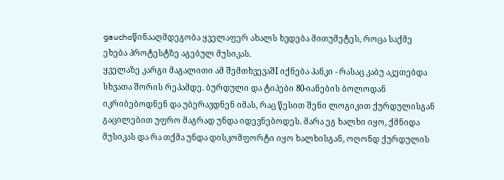gauchoწინააღმდეგობა ყველაფერ ახალს ხვდება მითუმეტეს, როცა საქმე ეხება პროტესტზე აგებულ მუსიკას.
ყველაზე კარგი მაგალითი ამ შემთხვევაშI იქნება პანკი - რასაც კაბუ აკეთებდა სხვათა შორის რეპამდე. ბურდული და ტიპები 80-იანების ბოლოდან იკრიბებოდნენ და უბერავდნენ იმას, რაც წესით შენი ლოგიკით ქურდულისგან გაცილებით უფრო მაგრად უნდა იდევნებოდეს. მარა ეგ ხალხი იყო, ქმნიდა მუსიკას და რა თქმა უნდა დისკომფორტი იყო ხალხისგან, ოღონდ ქურდულის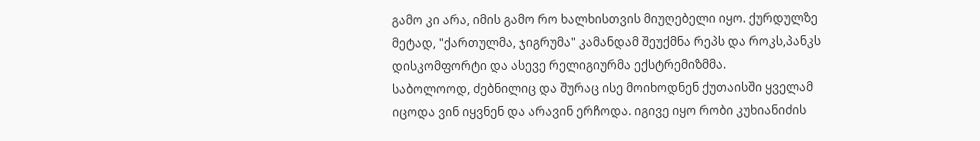გამო კი არა, იმის გამო რო ხალხისთვის მიუღებელი იყო. ქურდულზე მეტად, "ქართულმა, ჯიგრუმა" კამანდამ შეუქმნა რეპს და როკს,პანკს დისკომფორტი და ასევე რელიგიურმა ექსტრემიზმმა.
საბოლოოდ, ძებნილიც და შურაც ისე მოიხოდნენ ქუთაისში ყველამ იცოდა ვინ იყვნენ და არავინ ერჩოდა. იგივე იყო რობი კუხიანიძის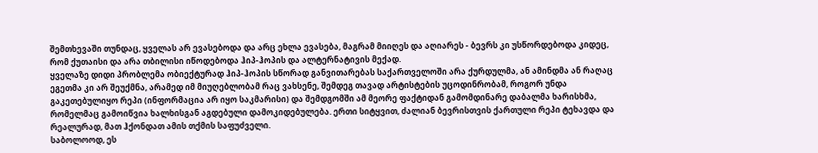შემთხევაში თუნდაც, ყველას არ ევასებოდა და არც ეხლა ევასება, მაგრამ მიიღეს და აღიარეს - ბევრს კი უსწორდებოდა კიდეც, რომ ქუთაისი და არა თბილისი იწოდებოდა ჰიპ-ჰოპის და ალტერნატივის მექად.
ყველაზე დიდი პრობლემა ობიექტურად ჰიპ-ჰოპის სწორად განვითარებას საქართველოში არა ქურდულმა, ან ამინდმა ან რაღაც ეგეთმა კი არ შეუქმნა, არამედ იმ მიუღებლობამ რაც ვახსენე, შემდეგ თავად არტისტების უცოდინრობამ, როგორ უნდა გაკეთებულიყო რეპი (ინფორმაცია არ იყო საკმარისი) და შემდგომში ამ მეორე ფაქტიდან გამომდინარე დაბალმა ხარისხმა, რომელმაც გამოიწვია ხალხისგან აგდებული დამოკიდებულება. ერთი სიტყვით, ძალიან ბევრისთვის ქართული რეპი ტეხავდა და რეალურად, მათ ჰქონდათ ამის თქმის საფუძველი.
საბოლოოდ, ეს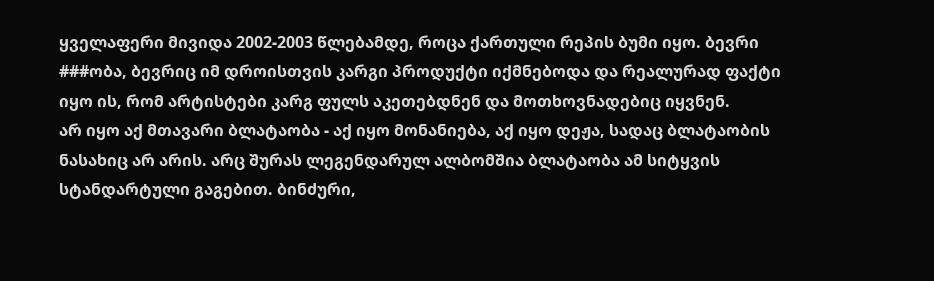ყველაფერი მივიდა 2002-2003 წლებამდე, როცა ქართული რეპის ბუმი იყო. ბევრი ###ობა, ბევრიც იმ დროისთვის კარგი პროდუქტი იქმნებოდა და რეალურად ფაქტი იყო ის, რომ არტისტები კარგ ფულს აკეთებდნენ და მოთხოვნადებიც იყვნენ.
არ იყო აქ მთავარი ბლატაობა - აქ იყო მონანიება, აქ იყო დეჟა, სადაც ბლატაობის ნასახიც არ არის. არც შურას ლეგენდარულ ალბომშია ბლატაობა ამ სიტყვის სტანდარტული გაგებით. ბინძური,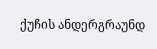ქუჩის ანდერგრაუნდ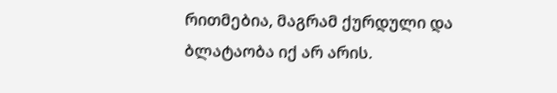რითმებია, მაგრამ ქურდული და ბლატაობა იქ არ არის.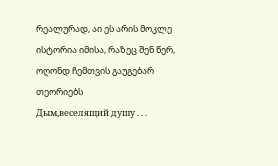რეალურად, აი ეს არის მოკლე ისტორია იმისა, რაზეც შენ წერ, ოღონდ ჩემთვის გაუგებარ თეორიებს
Дым,веселящий душу . . .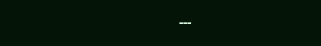---